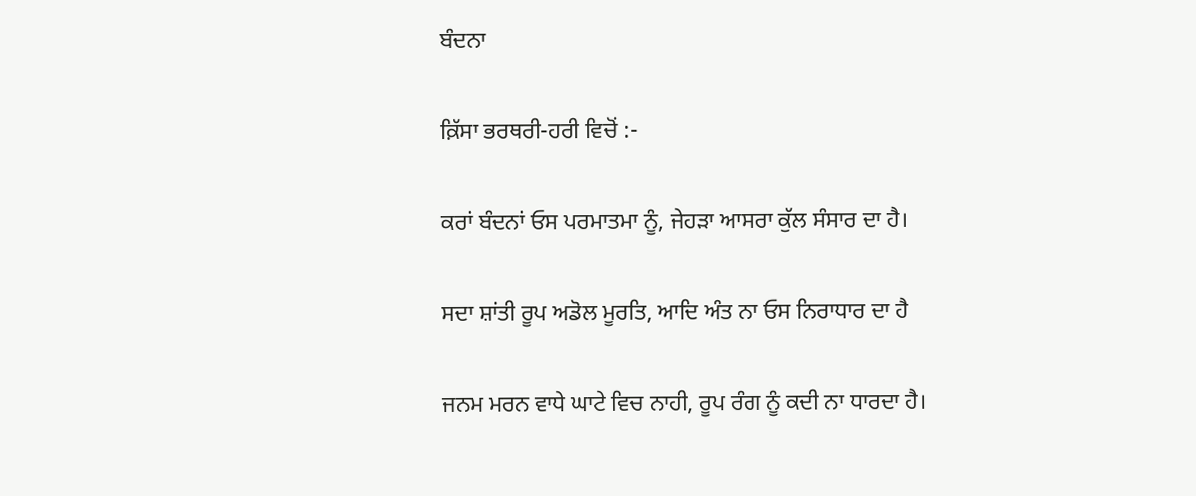ਬੰਦਨਾ

ਕ਼ਿੱਸਾ ਭਰਥਰੀ-ਹਰੀ ਵਿਚੋਂ :-

ਕਰਾਂ ਬੰਦਨਾਂ ਓਸ ਪਰਮਾਤਮਾ ਨੂੰ, ਜੇਹੜਾ ਆਸਰਾ ਕੁੱਲ ਸੰਸਾਰ ਦਾ ਹੈ।

ਸਦਾ ਸ਼ਾਂਤੀ ਰੂਪ ਅਡੋਲ ਮੂਰਤਿ, ਆਦਿ ਅੰਤ ਨਾ ਓਸ ਨਿਰਾਧਾਰ ਦਾ ਹੈ

ਜਨਮ ਮਰਨ ਵਾਧੇ ਘਾਟੇ ਵਿਚ ਨਾਹੀ, ਰੂਪ ਰੰਗ ਨੂੰ ਕਦੀ ਨਾ ਧਾਰਦਾ ਹੈ।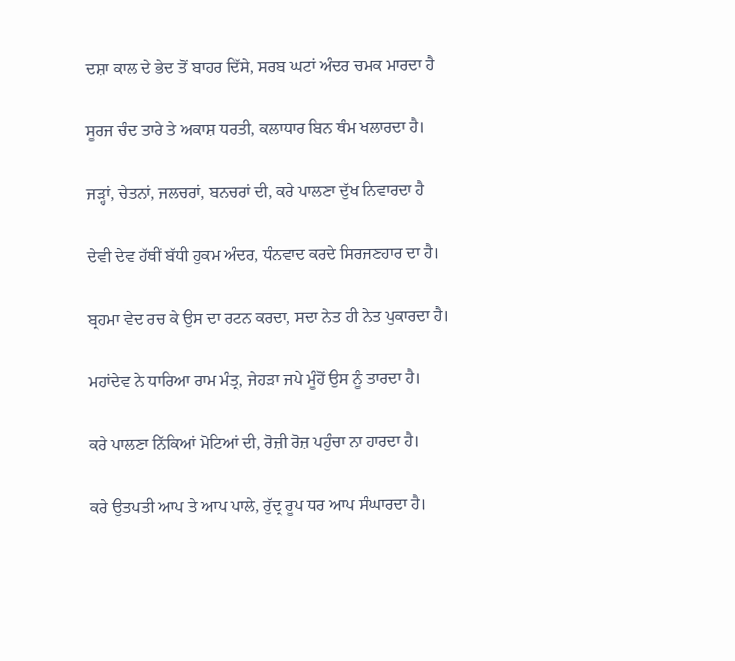ਦਸ਼ਾ ਕਾਲ ਦੇ ਭੇਦ ਤੋਂ ਬਾਹਰ ਦਿੱਸੇ, ਸਰਬ ਘਟਾਂ ਅੰਦਰ ਚਮਕ ਮਾਰਦਾ ਹੈ

ਸੂਰਜ ਚੰਦ ਤਾਰੇ ਤੇ ਅਕਾਸ਼ ਧਰਤੀ, ਕਲਾਧਾਰ ਬਿਨ ਥੰਮ ਖਲਾਰਦਾ ਹੈ।

ਜੜ੍ਹਾਂ, ਚੇਤਨਾਂ, ਜਲਚਰਾਂ, ਬਨਚਰਾਂ ਦੀ, ਕਰੇ ਪਾਲਣਾ ਦੁੱਖ ਨਿਵਾਰਦਾ ਹੈ

ਦੇਵੀ ਦੇਵ ਹੱਥੀਂ ਬੱਧੀ ਹੁਕਮ ਅੰਦਰ, ਧੰਨਵਾਦ ਕਰਦੇ ਸਿਰਜਣਹਾਰ ਦਾ ਹੈ।

ਬ੍ਰਹਮਾ ਵੇਦ ਰਚ ਕੇ ਉਸ ਦਾ ਰਟਨ ਕਰਦਾ, ਸਦਾ ਨੇਤ ਹੀ ਨੇਤ ਪੁਕਾਰਦਾ ਹੈ।

ਮਹਾਂਦੇਵ ਨੇ ਧਾਰਿਆ ਰਾਮ ਮੰਤ੍ਰ, ਜੇਹੜਾ ਜਪੇ ਮੂੰਹੋਂ ਉਸ ਨੂੰ ਤਾਰਦਾ ਹੈ।

ਕਰੇ ਪਾਲਣਾ ਨਿੱਕਿਆਂ ਮੋਟਿਆਂ ਦੀ, ਰੋਜ਼ੀ ਰੋਜ਼ ਪਹੁੰਚਾ ਨਾ ਹਾਰਦਾ ਹੈ।

ਕਰੇ ਉਤਪਤੀ ਆਪ ਤੇ ਆਪ ਪਾਲੇ, ਰੁੱਦ੍ਰ ਰੂਪ ਧਰ ਆਪ ਸੰਘਾਰਦਾ ਹੈ।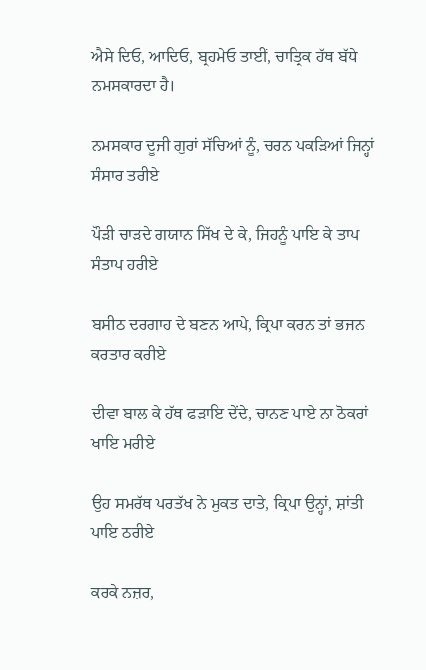ਐਸੇ ਦਿਓ, ਆਦਿਓ, ਬ੍ਰਹਮੇਓ ਤਾਈਂ, ਚਾਤ੍ਰਿਕ ਹੱਥ ਬੱਧੇ ਨਮਸਕਾਰਦਾ ਹੈ।

ਨਮਸਕਾਰ ਦੂਜੀ ਗੁਰਾਂ ਸੱਚਿਆਂ ਨੂੰ, ਚਰਨ ਪਕੜਿਆਂ ਜਿਨ੍ਹਾਂ ਸੰਸਾਰ ਤਰੀਏ

ਪੌੜੀ ਚਾੜਦੇ ਗਯਾਨ ਸਿੱਖ ਦੇ ਕੇ, ਜਿਹਨੂੰ ਪਾਇ ਕੇ ਤਾਪ ਸੰਤਾਪ ਹਰੀਏ

ਬਸੀਠ ਦਰਗਾਹ ਦੇ ਬਣਨ ਆਪੇ, ਕ੍ਰਿਪਾ ਕਰਨ ਤਾਂ ਭਜਨ ਕਰਤਾਰ ਕਰੀਏ

ਦੀਵਾ ਬਾਲ ਕੇ ਹੱਥ ਫੜਾਇ ਦੇਂਦੇ, ਚਾਨਣ ਪਾਏ ਨਾ ਠੋਕਰਾਂ ਖਾਇ ਮਰੀਏ

ਉਹ ਸਮਰੱਥ ਪਰਤੱਖ ਨੇ ਮੁਕਤ ਦਾਤੇ, ਕ੍ਰਿਪਾ ਉਨ੍ਹਾਂ, ਸ਼ਾਂਤੀ ਪਾਇ ਠਰੀਏ

ਕਰਕੇ ਨਜ਼ਰ,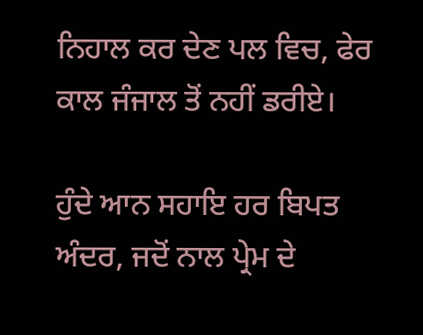ਨਿਹਾਲ ਕਰ ਦੇਣ ਪਲ ਵਿਚ, ਫੇਰ ਕਾਲ ਜੰਜਾਲ ਤੋਂ ਨਹੀਂ ਡਰੀਏ।

ਹੁੰਦੇ ਆਨ ਸਹਾਇ ਹਰ ਬਿਪਤ ਅੰਦਰ, ਜਦੋਂ ਨਾਲ ਪ੍ਰੇਮ ਦੇ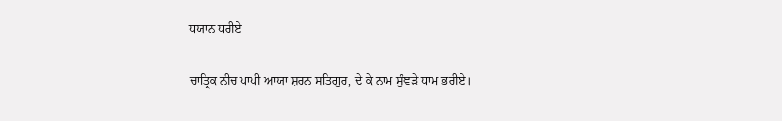ਧਯਾਨ ਧਰੀਏ

ਚਾਤ੍ਰਿਕ ਨੀਚ ਪਾਪੀ ਆਯਾ ਸ਼ਰਨ ਸਤਿਗੁਰ, ਦੇ ਕੇ ਨਾਮ ਸੁੰਞੜੇ ਧਾਮ ਭਰੀਏ।